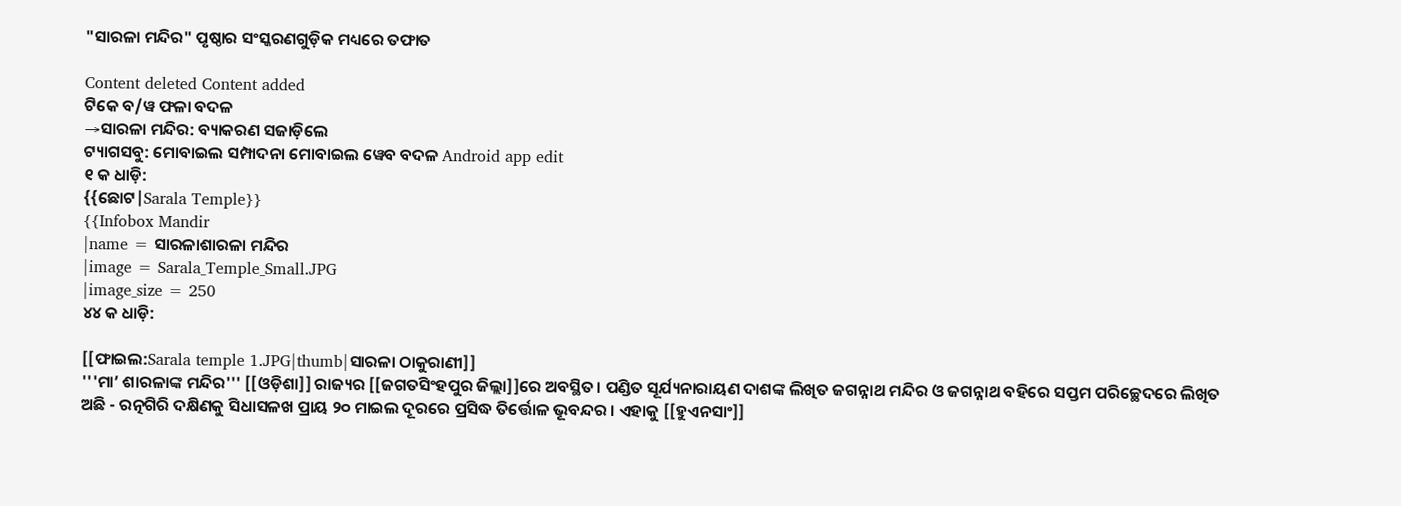"ସାରଳା ମନ୍ଦିର" ପୃଷ୍ଠାର ସଂସ୍କରଣ‌ଗୁଡ଼ିକ ମଧ୍ୟରେ ତଫାତ

Content deleted Content added
ଟିକେ ବ/ୱ ଫଳା ବଦଳ
→ସାରଳା ମନ୍ଦିର: ବ୍ୟାକରଣ ସଜାଡ଼ିଲେ
ଟ୍ୟାଗସବୁ: ମୋବାଇଲ ସମ୍ପାଦନା ମୋବାଇଲ ୱେବ ବଦଳ Android app edit
୧ କ ଧାଡ଼ି:
{{ଛୋଟ|Sarala Temple}}
{{Infobox Mandir
|name = ସାରଳାଶାରଳା ମନ୍ଦିର
|image = Sarala_Temple_Small.JPG
|image_size = 250
୪୪ କ ଧାଡ଼ି:

[[ଫାଇଲ:Sarala temple 1.JPG|thumb|ସାରଳା ଠାକୁରାଣୀ]]
'''ମା’ ଶାରଳାଙ୍କ ମନ୍ଦିର''' [[ଓଡ଼ିଶା]] ରାଜ୍ୟର [[ଜଗତସିଂହପୁର ଜିଲ୍ଲା]]ରେ ଅବସ୍ଥିତ। ପଣ୍ଡିତ ସୂର୍ଯ୍ୟନାରାୟଣ ଦାଶଙ୍କ ଲିଖିତ ଜଗନ୍ନାଥ ମନ୍ଦିର ଓ ଜଗନ୍ନାଥ ବହିରେ ସପ୍ତମ ପରିଚ୍ଛେଦରେ ଲିଖିତ ଅଛି - ରତ୍ନଗିରି ଦକ୍ଷିଣକୁ ସିଧାସଳଖ ପ୍ରାୟ ୨୦ ମାଇଲ ଦୂରରେ ପ୍ରସିଦ୍ଧ ତିର୍ତ୍ତୋଳ ଭୂବନ୍ଦର । ଏହାକୁ [[ହୁଏନସାଂ]]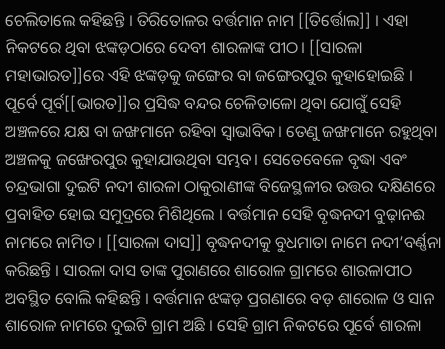ଚେଲିତାଲେ କହିଛନ୍ତି । ତିରିତୋଳର ବର୍ତ୍ତମାନ ନାମ [[ତିର୍ତ୍ତୋଲ]] । ଏହା ନିକଟରେ ଥିବା ଝଙ୍କଡ଼ଠାରେ ଦେବୀ ଶାରଳାଙ୍କ ପୀଠ। [[ସାରଳା ମହାଭାରତ]]ରେ ଏହି ଝଙ୍କଡ଼କୁ ଜଙ୍ଗେର ବା ଜଙ୍ଗେରପୁର କୁହାହୋଇଛି । ପୂର୍ବେ ପୂର୍ବ[[ଭାରତ]]ର ପ୍ରସିଦ୍ଧ ବନ୍ଦର ଚେଳିତାଳୋ ଥିବା ଯୋଗୁଁ ସେହି ଅଞ୍ଚଳରେ ଯକ୍ଷ ବା ଜଙ୍ଖମାନେ ରହିବା ସ୍ୱାଭାବିକ। ତେଣୁ ଜଙ୍ଖମାନେ ରହୁଥିବା ଅଞ୍ଚଳକୁ ଜଙ୍ଖେରପୁର କୁହାଯାଉଥିବା ସମ୍ଭବ। ସେତେବେଳେ ବୃଦ୍ଧା ଏବଂ ଚନ୍ଦ୍ରଭାଗା ଦୁଇଟି ନଦୀ ଶାରଳା ଠାକୁରାଣୀଙ୍କ ବିଜେସ୍ଥଳୀର ଉତ୍ତର ଦକ୍ଷିଣରେ ପ୍ରବାହିତ ହୋଇ ସମୁଦ୍ରରେ ମିଶିଥିଲେ । ବର୍ତ୍ତମାନ ସେହି ବୃଦ୍ଧନଦୀ ବୁଢ଼ାନଈ ନାମରେ ନାମିତ । [[ସାରଳା ଦାସ]] ବୃଦ୍ଧନଦୀକୁ ବୁଧମାତା ନାମେ ନଦୀ’ବର୍ଣ୍ଣନା କରିଛନ୍ତି । ସାରଳା ଦାସ ତାଙ୍କ ପୁରାଣରେ ଶାରୋଳ ଗ୍ରାମରେ ଶାରଳାପୀଠ ଅବସ୍ଥିତ ବୋଲି କହିଛନ୍ତି । ବର୍ତ୍ତମାନ ଝଙ୍କଡ଼ ପ୍ରଗଣାରେ ବଡ଼ ଶାରୋଳ ଓ ସାନ ଶାରୋଳ ନାମରେ ଦୁଇଟି ଗ୍ରାମ ଅଛି । ସେହି ଗ୍ରାମ ନିକଟରେ ପୂର୍ବେ ଶାରଳା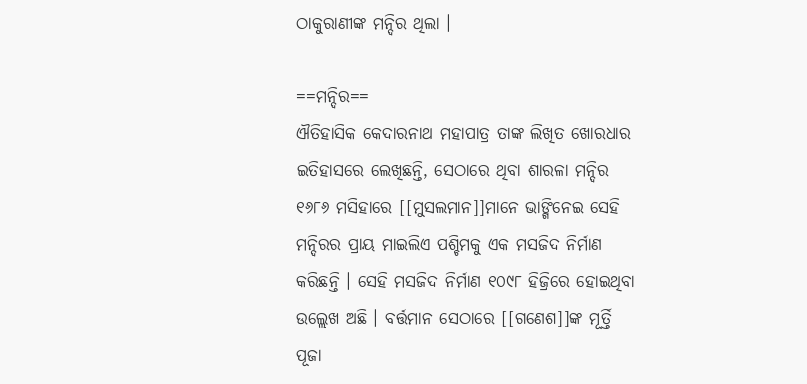ଠାକୁରାଣୀଙ୍କ ମନ୍ଦିର ଥିଲା ।

==ମନ୍ଦିର==
ଐତିହାସିକ କେଦାରନାଥ ମହାପାତ୍ର ତାଙ୍କ ଲିଖିତ ଖୋରଧାର ଇତିହାସରେ ଲେଖିଛନ୍ତି, ସେଠାରେ ଥିବା ଶାରଳା ମନ୍ଦିର ୧୬୮୬ ମସିହାରେ [[ମୁସଲମାନ]]ମାନେ ଭାଙ୍ଗିନେଇ ସେହି ମନ୍ଦିରର ପ୍ରାୟ ମାଇଲିଏ ପଶ୍ଚିମକୁ ଏକ ମସଜିଦ ନିର୍ମାଣ କରିଛନ୍ତି । ସେହି ମସଜିଦ ନିର୍ମାଣ ୧୦୯୮ ହିଜ୍ରିରେ ହୋଇଥିବା ଉଲ୍ଲେଖ ଅଛି । ବର୍ତ୍ତମାନ ସେଠାରେ [[ଗଣେଶ]]ଙ୍କ ମୂର୍ତ୍ତି ପୂଜା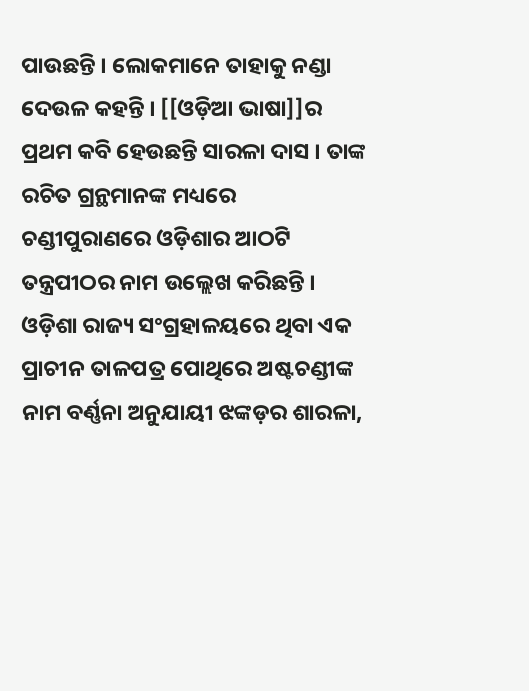ପାଉଛନ୍ତି । ଲୋକମାନେ ତାହାକୁ ନଣ୍ଡା ଦେଉଳ କହନ୍ତି । [[ଓଡ଼ିଆ ଭାଷା]]ର ପ୍ରଥମ କବି ହେଉଛନ୍ତି ସାରଳା ଦାସ । ତାଙ୍କ ରଚିତ ଗ୍ରନ୍ଥମାନଙ୍କ ମଧ୍ୟରେ ଚଣ୍ଡୀପୁରାଣରେ ଓଡ଼ିଶାର ଆଠଟି ତନ୍ତ୍ରପୀଠର ନାମ ଉଲ୍ଲେଖ କରିଛନ୍ତି । ଓଡ଼ିଶା ରାଜ୍ୟ ସଂଗ୍ରହାଳୟରେ ଥିବା ଏକ ପ୍ରାଚୀନ ତାଳପତ୍ର ପୋଥିରେ ଅଷ୍ଟଚଣ୍ଡୀଙ୍କ ନାମ ବର୍ଣ୍ଣନା ଅନୁଯାୟୀ ଝଙ୍କଡ଼ର ଶାରଳା,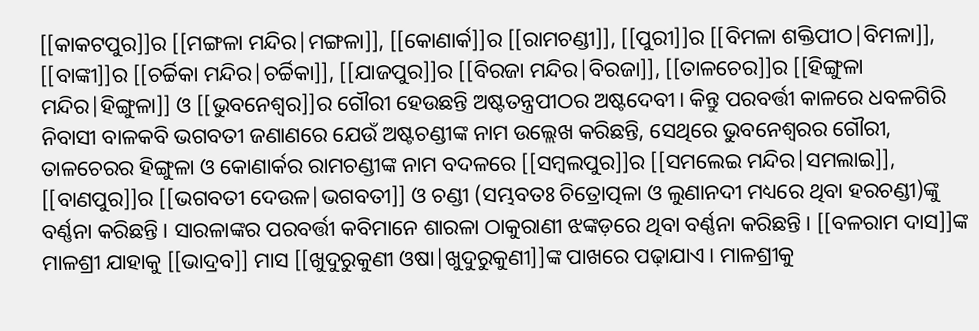[[କାକଟପୁର]]ର [[ମଙ୍ଗଳା ମନ୍ଦିର|ମଙ୍ଗଳା]], [[କୋଣାର୍କ]]ର [[ରାମଚଣ୍ଡୀ]], [[ପୁରୀ]]ର [[ବିମଳା ଶକ୍ତିପୀଠ|ବିମଳା]], [[ବାଙ୍କୀ]]ର [[ଚର୍ଚ୍ଚିକା ମନ୍ଦିର|ଚର୍ଚ୍ଚିକା]], [[ଯାଜପୁର]]ର [[ବିରଜା ମନ୍ଦିର|ବିରଜା]], [[ତାଳଚେର]]ର [[ହିଙ୍ଗୁଳା ମନ୍ଦିର|ହିଙ୍ଗୁଳା]] ଓ [[ଭୁବନେଶ୍ୱର]]ର ଗୌରୀ ହେଉଛନ୍ତି ଅଷ୍ଟତନ୍ତ୍ରପୀଠର ଅଷ୍ଟଦେବୀ। କିନ୍ତୁ ପରବର୍ତ୍ତୀ କାଳରେ ଧବଳଗିରି ନିବାସୀ ବାଳକବି ଭଗବତୀ ଜଣାଣରେ ଯେଉଁ ଅଷ୍ଟଚଣ୍ଡୀଙ୍କ ନାମ ଉଲ୍ଲେଖ କରିଛନ୍ତି, ସେଥିରେ ଭୁବନେଶ୍ୱରର ଗୌରୀ, ତାଳଚେରର ହିଙ୍ଗୁଳା ଓ କୋଣାର୍କର ରାମଚଣ୍ଡୀଙ୍କ ନାମ ବଦଳରେ [[ସମ୍ବଲପୁର]]ର [[ସମଲେଇ ମନ୍ଦିର|ସମଲାଇ]], [[ବାଣପୁର]]ର [[ଭଗବତୀ ଦେଉଳ|ଭଗବତୀ]] ଓ ଚଣ୍ଡୀ (ସମ୍ଭବତଃ ଚିତ୍ରୋତ୍ପଳା ଓ ଲୁଣାନଦୀ ମଧ୍ୟରେ ଥିବା ହରଚଣ୍ଡୀ)ଙ୍କୁ ବର୍ଣ୍ଣନା କରିଛନ୍ତି। ସାରଳାଙ୍କର ପରବର୍ତ୍ତୀ କବିମାନେ ଶାରଳା ଠାକୁରାଣୀ ଝଙ୍କଡ଼ରେ ଥିବା ବର୍ଣ୍ଣନା କରିଛନ୍ତି। [[ବଳରାମ ଦାସ]]ଙ୍କ ମାଳଶ୍ରୀ ଯାହାକୁ [[ଭାଦ୍ରବ]] ମାସ [[ଖୁଦୁରୁକୁଣୀ ଓଷା|ଖୁଦୁରୁକୁଣୀ]]ଙ୍କ ପାଖରେ ପଢ଼ାଯାଏ। ମାଳଶ୍ରୀକୁ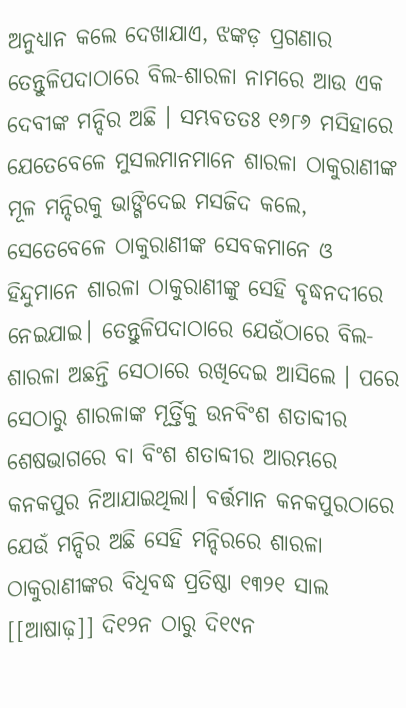ଅନୁଧ୍ୟାନ କଲେ ଦେଖାଯାଏ, ଝଙ୍କଡ଼ ପ୍ରଗଣାର ତେନ୍ତୁଳିପଦାଠାରେ ବିଲ-ଶାରଳା ନାମରେ ଆଉ ଏକ ଦେବୀଙ୍କ ମନ୍ଦିର ଅଛି । ସମ୍ଭବତତଃ ୧୬୮୬ ମସିହାରେ ଯେତେବେଳେ ମୁସଲମାନମାନେ ଶାରଳା ଠାକୁରାଣୀଙ୍କ ମୂଳ ମନ୍ଦିରକୁ ଭାଙ୍ଗିଦେଇ ମସଜିଦ କଲେ, ସେତେବେଳେ ଠାକୁରାଣୀଙ୍କ ସେବକମାନେ ଓ ହିନ୍ଦୁମାନେ ଶାରଳା ଠାକୁରାଣୀଙ୍କୁ ସେହି ବୃଦ୍ଧନଦୀରେ ନେଇଯାଇ। ତେନ୍ତୁଳିପଦାଠାରେ ଯେଉଁଠାରେ ବିଲ-ଶାରଳା ଅଛନ୍ତି ସେଠାରେ ରଖିଦେଇ ଆସିଲେ । ପରେ ସେଠାରୁ ଶାରଳାଙ୍କ ମୂର୍ତ୍ତିକୁ ଉନବିଂଶ ଶତାବ୍ଦୀର ଶେଷଭାଗରେ ବା ବିଂଶ ଶତାବ୍ଦୀର ଆରମ୍ଭରେ କନକପୁର ନିଆଯାଇଥିଲା। ବର୍ତ୍ତମାନ କନକପୁରଠାରେ ଯେଉଁ ମନ୍ଦିର ଅଛି ସେହି ମନ୍ଦିରରେ ଶାରଳା ଠାକୁରାଣୀଙ୍କର ବିଧିବଦ୍ଧ ପ୍ରତିଷ୍ଠା ୧୩୨୧ ସାଲ [[ଆଷାଢ଼]] ଦି୧୨ନ ଠାରୁ ଦି୧୯ନ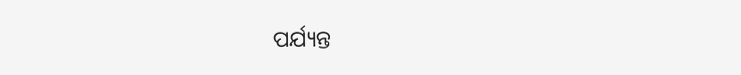ପର୍ଯ୍ୟନ୍ତ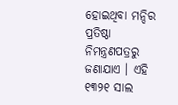ହୋଇଥିବା ମନ୍ଦିର ପ୍ରତିଷ୍ଠା ନିମନ୍ତ୍ରଣପତ୍ରରୁ ଜଣାଯାଏ । ଏହି ୧୩୨୧ ସାଲ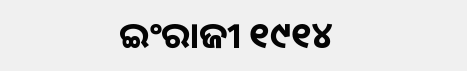ଇଂରାଜୀ ୧୯୧୪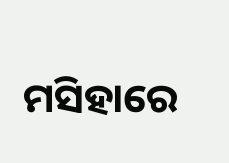ମସିହାରେ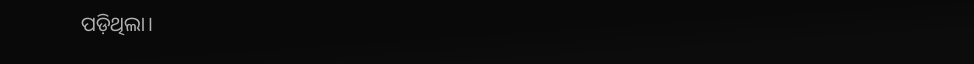ପଡ଼ିଥିଲା।